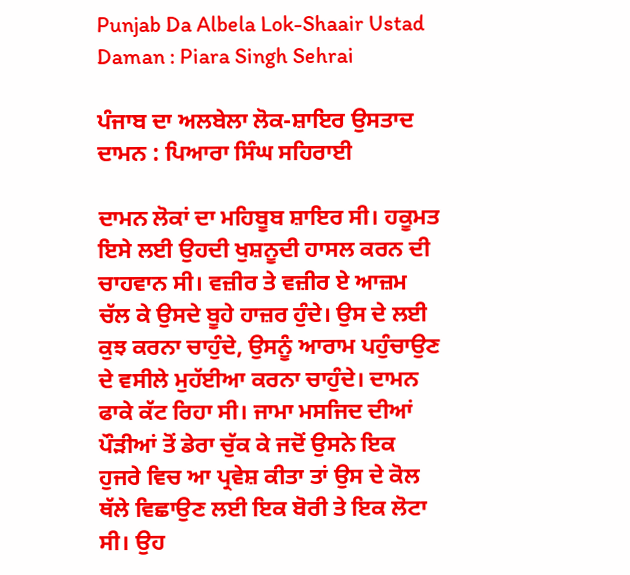Punjab Da Albela Lok-Shaair Ustad Daman : Piara Singh Sehrai

ਪੰਜਾਬ ਦਾ ਅਲਬੇਲਾ ਲੋਕ-ਸ਼ਾਇਰ ਉਸਤਾਦ ਦਾਮਨ : ਪਿਆਰਾ ਸਿੰਘ ਸਹਿਰਾਈ

ਦਾਮਨ ਲੋਕਾਂ ਦਾ ਮਹਿਬੂਬ ਸ਼ਾਇਰ ਸੀ। ਹਕੂਮਤ ਇਸੇ ਲਈ ਉਹਦੀ ਖੁਸ਼ਨੂਦੀ ਹਾਸਲ ਕਰਨ ਦੀ ਚਾਹਵਾਨ ਸੀ। ਵਜ਼ੀਰ ਤੇ ਵਜ਼ੀਰ ਏ ਆਜ਼ਮ ਚੱਲ ਕੇ ਉਸਦੇ ਬੂਹੇ ਹਾਜ਼ਰ ਹੁੰਦੇ। ਉਸ ਦੇ ਲਈ ਕੁਝ ਕਰਨਾ ਚਾਹੁੰਦੇ, ਉਸਨੂੰ ਆਰਾਮ ਪਹੁੰਚਾਉਣ ਦੇ ਵਸੀਲੇ ਮੁਹੱਈਆ ਕਰਨਾ ਚਾਹੁੰਦੇ। ਦਾਮਨ ਫਾਕੇ ਕੱਟ ਰਿਹਾ ਸੀ। ਜਾਮਾ ਮਸਜਿਦ ਦੀਆਂ ਪੌੜੀਆਂ ਤੋਂ ਡੇਰਾ ਚੁੱਕ ਕੇ ਜਦੋਂ ਉਸਨੇ ਇਕ ਹੁਜਰੇ ਵਿਚ ਆ ਪ੍ਰਵੇਸ਼ ਕੀਤਾ ਤਾਂ ਉਸ ਦੇ ਕੋਲ ਥੱਲੇ ਵਿਛਾਉਣ ਲਈ ਇਕ ਬੋਰੀ ਤੇ ਇਕ ਲੋਟਾ ਸੀ। ਉਹ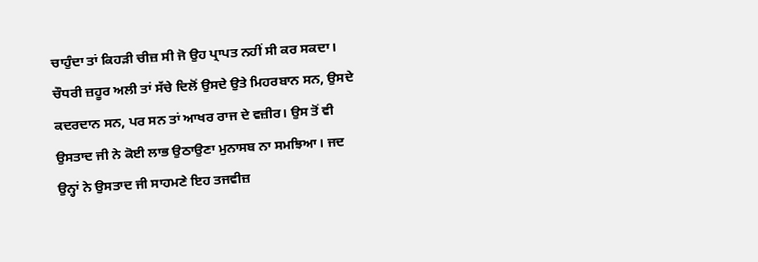ਚਾਹੁੰਦਾ ਤਾਂ ਕਿਹੜੀ ਚੀਜ਼ ਸੀ ਜੋ ਉਹ ਪ੍ਰਾਪਤ ਨਹੀਂ ਸੀ ਕਰ ਸਕਦਾ।
ਚੌਧਰੀ ਜ਼ਹੂਰ ਅਲੀ ਤਾਂ ਸੱਚੇ ਦਿਲੋਂ ਉਸਦੇ ਉਤੇ ਮਿਹਰਬਾਨ ਸਨ, ਉਸਦੇ ਕਦਰਦਾਨ ਸਨ, ਪਰ ਸਨ ਤਾਂ ਆਖਰ ਰਾਜ ਦੇ ਵਜ਼ੀਰ। ਉਸ ਤੋਂ ਵੀ ਉਸਤਾਦ ਜੀ ਨੇ ਕੋਈ ਲਾਭ ਉਠਾਉਣਾ ਮੁਨਾਸਬ ਨਾ ਸਮਝਿਆ। ਜਦ ਉਨ੍ਹਾਂ ਨੇ ਉਸਤਾਦ ਜੀ ਸਾਹਮਣੇ ਇਹ ਤਜਵੀਜ਼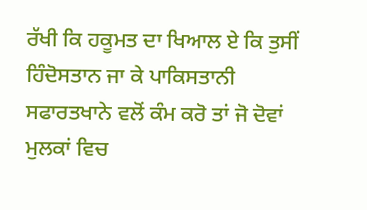ਰੱਖੀ ਕਿ ਹਕੂਮਤ ਦਾ ਖਿਆਲ ਏ ਕਿ ਤੁਸੀਂ ਹਿੰਦੋਸਤਾਨ ਜਾ ਕੇ ਪਾਕਿਸਤਾਨੀ ਸਫਾਰਤਖਾਨੇ ਵਲੋਂ ਕੰਮ ਕਰੋ ਤਾਂ ਜੋ ਦੋਵਾਂ ਮੁਲਕਾਂ ਵਿਚ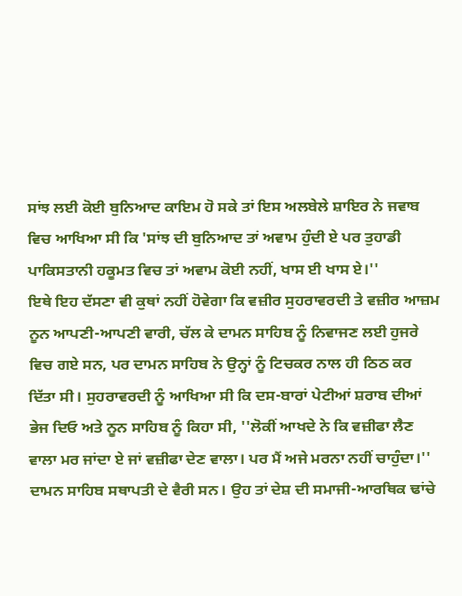ਸਾਂਝ ਲਈ ਕੋਈ ਬੁਨਿਆਦ ਕਾਇਮ ਹੋ ਸਕੇ ਤਾਂ ਇਸ ਅਲਬੇਲੇ ਸ਼ਾਇਰ ਨੇ ਜਵਾਬ ਵਿਚ ਆਖਿਆ ਸੀ ਕਿ 'ਸਾਂਝ ਦੀ ਬੁਨਿਆਦ ਤਾਂ ਅਵਾਮ ਹੁੰਦੀ ਏ ਪਰ ਤੁਹਾਡੀ ਪਾਕਿਸਤਾਨੀ ਹਕੂਮਤ ਵਿਚ ਤਾਂ ਅਵਾਮ ਕੋਈ ਨਹੀਂ, ਖਾਸ ਈ ਖਾਸ ਏ।''
ਇਥੇ ਇਹ ਦੱਸਣਾ ਵੀ ਕੁਥਾਂ ਨਹੀਂ ਹੋਵੇਗਾ ਕਿ ਵਜ਼ੀਰ ਸੁਹਰਾਵਰਦੀ ਤੇ ਵਜ਼ੀਰ ਆਜ਼ਮ ਨੂਨ ਆਪਣੀ-ਆਪਣੀ ਵਾਰੀ, ਚੱਲ ਕੇ ਦਾਮਨ ਸਾਹਿਬ ਨੂੰ ਨਿਵਾਜਣ ਲਈ ਹੁਜਰੇ ਵਿਚ ਗਏ ਸਨ, ਪਰ ਦਾਮਨ ਸਾਹਿਬ ਨੇ ਉਨ੍ਹਾਂ ਨੂੰ ਟਿਚਕਰ ਨਾਲ ਹੀ ਠਿਠ ਕਰ ਦਿੱਤਾ ਸੀ। ਸੁਹਰਾਵਰਦੀ ਨੂੰ ਆਖਿਆ ਸੀ ਕਿ ਦਸ-ਬਾਰਾਂ ਪੇਟੀਆਂ ਸ਼ਰਾਬ ਦੀਆਂ ਭੇਜ ਦਿਓ ਅਤੇ ਨੂਨ ਸਾਹਿਬ ਨੂੰ ਕਿਹਾ ਸੀ, ''ਲੋਕੀਂ ਆਖਦੇ ਨੇ ਕਿ ਵਜ਼ੀਫਾ ਲੈਣ ਵਾਲਾ ਮਰ ਜਾਂਦਾ ਏ ਜਾਂ ਵਜ਼ੀਫਾ ਦੇਣ ਵਾਲਾ। ਪਰ ਮੈਂ ਅਜੇ ਮਰਨਾ ਨਹੀਂ ਚਾਹੁੰਦਾ।''
ਦਾਮਨ ਸਾਹਿਬ ਸਥਾਪਤੀ ਦੇ ਵੈਰੀ ਸਨ। ਉਹ ਤਾਂ ਦੇਸ਼ ਦੀ ਸਮਾਜੀ-ਆਰਥਿਕ ਢਾਂਚੇ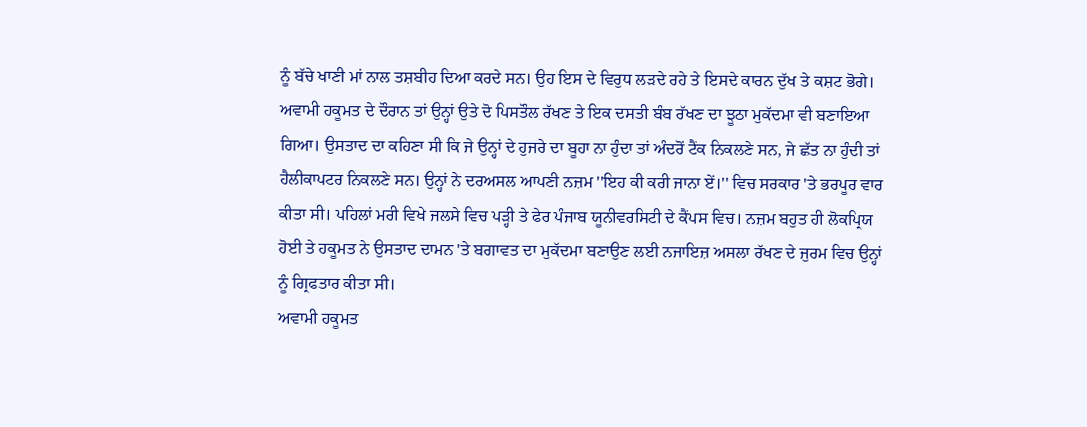ਨੂੰ ਬੱਚੇ ਖਾਣੀ ਮਾਂ ਨਾਲ ਤਸ਼ਬੀਹ ਦਿਆ ਕਰਦੇ ਸਨ। ਉਹ ਇਸ ਦੇ ਵਿਰੁਧ ਲੜਦੇ ਰਹੇ ਤੇ ਇਸਦੇ ਕਾਰਨ ਦੁੱਖ ਤੇ ਕਸ਼ਟ ਭੋਗੇ। ਅਵਾਮੀ ਹਕੂਮਤ ਦੇ ਦੌਰਾਨ ਤਾਂ ਉਨ੍ਹਾਂ ਉਤੇ ਦੋ ਪਿਸਤੌਲ ਰੱਖਣ ਤੇ ਇਕ ਦਸਤੀ ਬੰਬ ਰੱਖਣ ਦਾ ਝੂਠਾ ਮੁਕੱਦਮਾ ਵੀ ਬਣਾਇਆ ਗਿਆ। ਉਸਤਾਦ ਦਾ ਕਹਿਣਾ ਸੀ ਕਿ ਜੇ ਉਨ੍ਹਾਂ ਦੇ ਹੁਜਰੇ ਦਾ ਬੂਹਾ ਨਾ ਹੁੰਦਾ ਤਾਂ ਅੰਦਰੋਂ ਟੈਂਕ ਨਿਕਲਣੇ ਸਨ, ਜੇ ਛੱਤ ਨਾ ਹੁੰਦੀ ਤਾਂ ਹੈਲੀਕਾਪਟਰ ਨਿਕਲਣੇ ਸਨ। ਉਨ੍ਹਾਂ ਨੇ ਦਰਅਸਲ ਆਪਣੀ ਨਜ਼ਮ ''ਇਹ ਕੀ ਕਰੀ ਜਾਨਾ ਏਂ।'' ਵਿਚ ਸਰਕਾਰ 'ਤੇ ਭਰਪੂਰ ਵਾਰ ਕੀਤਾ ਸੀ। ਪਹਿਲਾਂ ਮਰੀ ਵਿਖੇ ਜਲਸੇ ਵਿਚ ਪੜ੍ਹੀ ਤੇ ਫੇਰ ਪੰਜਾਬ ਯੂਨੀਵਰਸਿਟੀ ਦੇ ਕੈਂਪਸ ਵਿਚ। ਨਜ਼ਮ ਬਹੁਤ ਹੀ ਲੋਕਪ੍ਰਿਯ ਹੋਈ ਤੇ ਹਕੂਮਤ ਨੇ ਉਸਤਾਦ ਦਾਮਨ 'ਤੇ ਬਗਾਵਤ ਦਾ ਮੁਕੱਦਮਾ ਬਣਾਉਣ ਲਈ ਨਜਾਇਜ਼ ਅਸਲਾ ਰੱਖਣ ਦੇ ਜੁਰਮ ਵਿਚ ਉਨ੍ਹਾਂ ਨੂੰ ਗ੍ਰਿਫਤਾਰ ਕੀਤਾ ਸੀ।
ਅਵਾਮੀ ਹਕੂਮਤ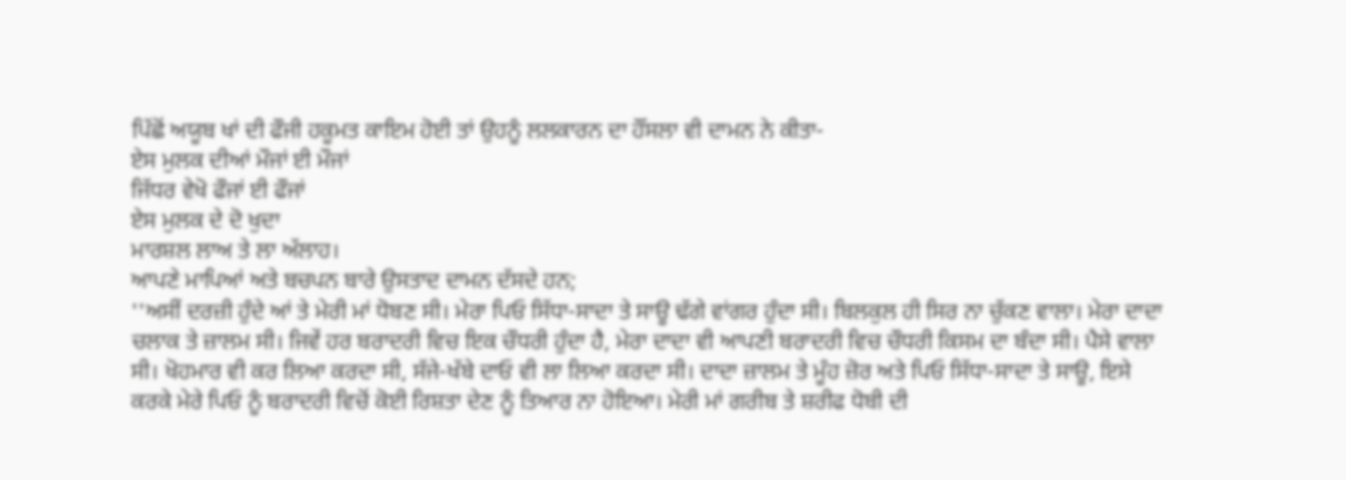ਪਿੱਛੋਂ ਅਯੂਬ ਖਾਂ ਦੀ ਫੌਜੀ ਹਕੂਮਤ ਕਾਇਮ ਹੋਈ ਤਾਂ ਉਹਨੂੰ ਲਲਕਾਰਨ ਦਾ ਹੌਂਸਲਾ ਵੀ ਦਾਮਨ ਨੇ ਕੀਤਾ-
ਏਸ ਮੁਲਕ ਦੀਆਂ ਮੌਜਾਂ ਈ ਮੌਜਾਂ
ਜਿੱਧਰ ਵੇਖੋ ਫੌਜਾਂ ਈ ਫੌਜਾਂ
ਏਸ ਮੁਲਕ ਦੇ ਦੋ ਖੁਦਾ
ਮਾਰਸ਼ਲ ਲਾਅ ਤੇ ਲਾ ਅੱਲਾਹ।
ਆਪਣੇ ਮਾਪਿਆਂ ਅਤੇ ਬਚਪਨ ਬਾਰੇ ਉਸਤਾਦ ਦਾਮਨ ਦੱਸਦੇ ਹਨ;
''ਅਸੀਂ ਦਰਜ਼ੀ ਹੁੰਦੇ ਆਂ ਤੇ ਮੇਰੀ ਮਾਂ ਧੋਬਣ ਸੀ। ਮੇਰਾ ਪਿਓ ਸਿੱਧਾ-ਸਾਦਾ ਤੇ ਸਾਊ ਢੱਗੇ ਵਾਂਗਰ ਹੁੰਦਾ ਸੀ। ਬਿਲਕੁਲ ਹੀ ਸਿਰ ਨਾ ਚੁੱਕਣ ਵਾਲਾ। ਮੇਰਾ ਦਾਦਾ ਚਲਾਕ ਤੇ ਜ਼ਾਲਮ ਸੀ। ਜਿਵੇਂ ਹਰ ਬਰਾਦਰੀ ਵਿਚ ਇਕ ਚੌਧਰੀ ਹੁੰਦਾ ਹੈ, ਮੇਰਾ ਦਾਦਾ ਵੀ ਆਪਣੀ ਬਰਾਦਰੀ ਵਿਚ ਚੌਧਰੀ ਕਿਸਮ ਦਾ ਬੰਦਾ ਸੀ। ਪੈਸੇ ਵਾਲਾ ਸੀ। ਖੋਹਮਾਰ ਵੀ ਕਰ ਲਿਆ ਕਰਦਾ ਸੀ, ਸੱਜੇ-ਖੱਬੇ ਦਾਓ ਵੀ ਲਾ ਲਿਆ ਕਰਦਾ ਸੀ। ਦਾਦਾ ਜ਼ਾਲਮ ਤੇ ਮੂੰਹ ਜ਼ੋਰ ਅਤੇ ਪਿਓ ਸਿੱਧਾ-ਸਾਦਾ ਤੇ ਸਾਊ, ਇਸੇ ਕਰਕੇ ਮੇਰੇ ਪਿਓ ਨੂੰ ਬਰਾਦਰੀ ਵਿਚੋਂ ਕੋਈ ਰਿਸ਼ਤਾ ਦੇਣ ਨੂੰ ਤਿਆਰ ਨਾ ਹੋਇਆ। ਮੇਰੀ ਮਾਂ ਗਰੀਬ ਤੇ ਸ਼ਰੀਫ ਧੋਬੀ ਦੀ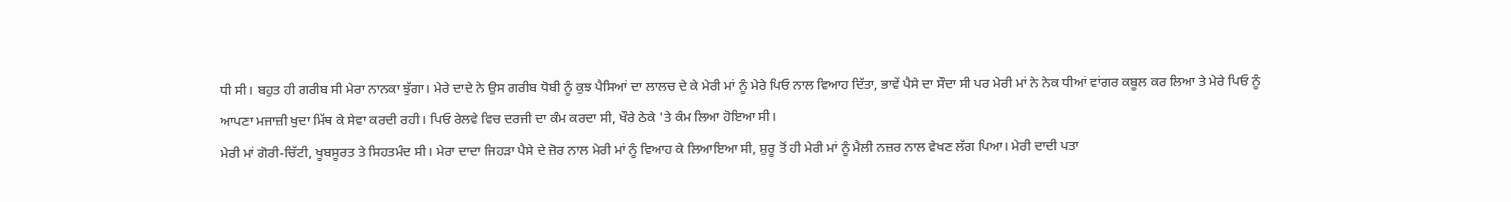ਧੀ ਸੀ। ਬਹੁਤ ਹੀ ਗਰੀਬ ਸੀ ਮੇਰਾ ਨਾਨਕਾ ਝੁੱਗਾ। ਮੇਰੇ ਦਾਦੇ ਨੇ ਉਸ ਗਰੀਬ ਧੋਬੀ ਨੂੰ ਕੁਝ ਪੈਸਿਆਂ ਦਾ ਲਾਲਚ ਦੇ ਕੇ ਮੇਰੀ ਮਾਂ ਨੂੰ ਮੇਰੇ ਪਿਓ ਨਾਲ ਵਿਆਹ ਦਿੱਤਾ, ਭਾਵੇਂ ਪੈਸੇ ਦਾ ਸੌਦਾ ਸੀ ਪਰ ਮੇਰੀ ਮਾਂ ਨੇ ਨੇਕ ਧੀਆਂ ਵਾਂਗਰ ਕਬੂਲ ਕਰ ਲਿਆ ਤੇ ਮੇਰੇ ਪਿਓ ਨੂੰ ਆਪਣਾ ਮਜਾਜ਼ੀ ਖੁਦਾ ਮਿੱਥ ਕੇ ਸੇਵਾ ਕਰਦੀ ਰਹੀ। ਪਿਓ ਰੇਲਵੇ ਵਿਚ ਦਰਜੀ ਦਾ ਕੰਮ ਕਰਦਾ ਸੀ, ਖੌਰੇ ਠੇਕੇ 'ਤੇ ਕੰਮ ਲਿਆ ਹੋਇਆ ਸੀ।
ਮੇਰੀ ਮਾਂ ਗੋਰੀ-ਚਿੱਟੀ, ਖੂਬਸੂਰਤ ਤੇ ਸਿਹਤਮੰਦ ਸੀ। ਮੇਰਾ ਦਾਦਾ ਜਿਹੜਾ ਪੈਸੇ ਦੇ ਜ਼ੋਰ ਨਾਲ ਮੇਰੀ ਮਾਂ ਨੂੰ ਵਿਆਹ ਕੇ ਲਿਆਇਆ ਸੀ, ਸ਼ੁਰੂ ਤੋਂ ਹੀ ਮੇਰੀ ਮਾਂ ਨੂੰ ਮੈਲੀ ਨਜ਼ਰ ਨਾਲ ਵੇਖਣ ਲੱਗ ਪਿਆ। ਮੇਰੀ ਦਾਦੀ ਪਤਾ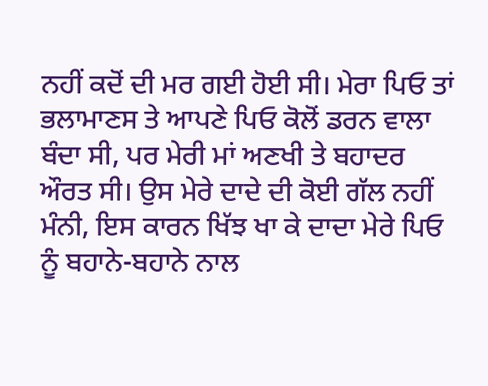ਨਹੀਂ ਕਦੋਂ ਦੀ ਮਰ ਗਈ ਹੋਈ ਸੀ। ਮੇਰਾ ਪਿਓ ਤਾਂ ਭਲਾਮਾਣਸ ਤੇ ਆਪਣੇ ਪਿਓ ਕੋਲੋਂ ਡਰਨ ਵਾਲਾ ਬੰਦਾ ਸੀ, ਪਰ ਮੇਰੀ ਮਾਂ ਅਣਖੀ ਤੇ ਬਹਾਦਰ ਔਰਤ ਸੀ। ਉਸ ਮੇਰੇ ਦਾਦੇ ਦੀ ਕੋਈ ਗੱਲ ਨਹੀਂ ਮੰਨੀ, ਇਸ ਕਾਰਨ ਖਿੱਝ ਖਾ ਕੇ ਦਾਦਾ ਮੇਰੇ ਪਿਓ ਨੂੰ ਬਹਾਨੇ-ਬਹਾਨੇ ਨਾਲ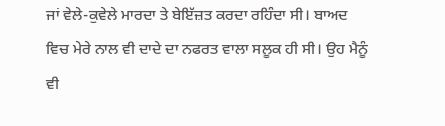ਜਾਂ ਵੇਲੇ-ਕੁਵੇਲੇ ਮਾਰਦਾ ਤੇ ਬੇਇੱਜ਼ਤ ਕਰਦਾ ਰਹਿੰਦਾ ਸੀ। ਬਾਅਦ ਵਿਚ ਮੇਰੇ ਨਾਲ ਵੀ ਦਾਦੇ ਦਾ ਨਫਰਤ ਵਾਲਾ ਸਲੂਕ ਹੀ ਸੀ। ਉਹ ਮੈਨੂੰ ਵੀ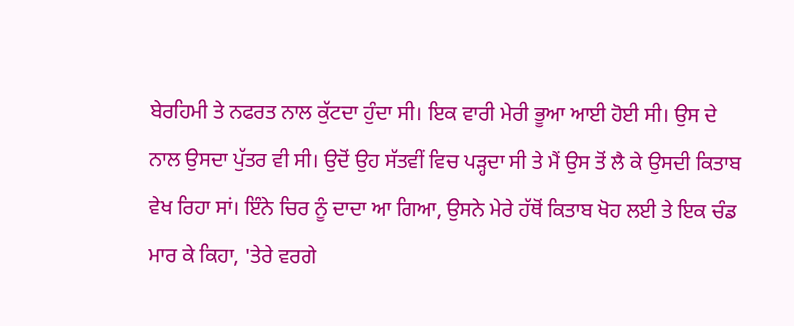ਬੇਰਹਿਮੀ ਤੇ ਨਫਰਤ ਨਾਲ ਕੁੱਟਦਾ ਹੁੰਦਾ ਸੀ। ਇਕ ਵਾਰੀ ਮੇਰੀ ਭੂਆ ਆਈ ਹੋਈ ਸੀ। ਉਸ ਦੇ ਨਾਲ ਉਸਦਾ ਪੁੱਤਰ ਵੀ ਸੀ। ਉਦੋਂ ਉਹ ਸੱਤਵੀਂ ਵਿਚ ਪੜ੍ਹਦਾ ਸੀ ਤੇ ਮੈਂ ਉਸ ਤੋਂ ਲੈ ਕੇ ਉਸਦੀ ਕਿਤਾਬ ਵੇਖ ਰਿਹਾ ਸਾਂ। ਇੰਨੇ ਚਿਰ ਨੂੰ ਦਾਦਾ ਆ ਗਿਆ, ਉਸਨੇ ਮੇਰੇ ਹੱਥੋਂ ਕਿਤਾਬ ਖੋਹ ਲਈ ਤੇ ਇਕ ਚੰਡ ਮਾਰ ਕੇ ਕਿਹਾ, 'ਤੇਰੇ ਵਰਗੇ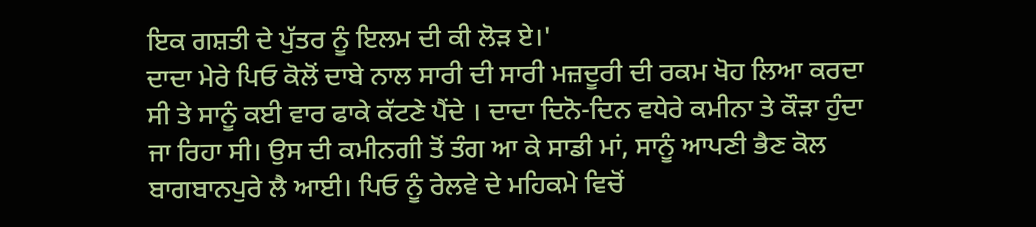ਇਕ ਗਸ਼ਤੀ ਦੇ ਪੁੱਤਰ ਨੂੰ ਇਲਮ ਦੀ ਕੀ ਲੋੜ ਏ।'
ਦਾਦਾ ਮੇਰੇ ਪਿਓ ਕੋਲੋਂ ਦਾਬੇ ਨਾਲ ਸਾਰੀ ਦੀ ਸਾਰੀ ਮਜ਼ਦੂਰੀ ਦੀ ਰਕਮ ਖੋਹ ਲਿਆ ਕਰਦਾ ਸੀ ਤੇ ਸਾਨੂੰ ਕਈ ਵਾਰ ਫਾਕੇ ਕੱਟਣੇ ਪੈਂਦੇ । ਦਾਦਾ ਦਿਨੋ-ਦਿਨ ਵਧੇਰੇ ਕਮੀਨਾ ਤੇ ਕੌੜਾ ਹੁੰਦਾ ਜਾ ਰਿਹਾ ਸੀ। ਉਸ ਦੀ ਕਮੀਨਗੀ ਤੋਂ ਤੰਗ ਆ ਕੇ ਸਾਡੀ ਮਾਂ, ਸਾਨੂੰ ਆਪਣੀ ਭੈਣ ਕੋਲ ਬਾਗਬਾਨਪੁਰੇ ਲੈ ਆਈ। ਪਿਓ ਨੂੰ ਰੇਲਵੇ ਦੇ ਮਹਿਕਮੇ ਵਿਚੋਂ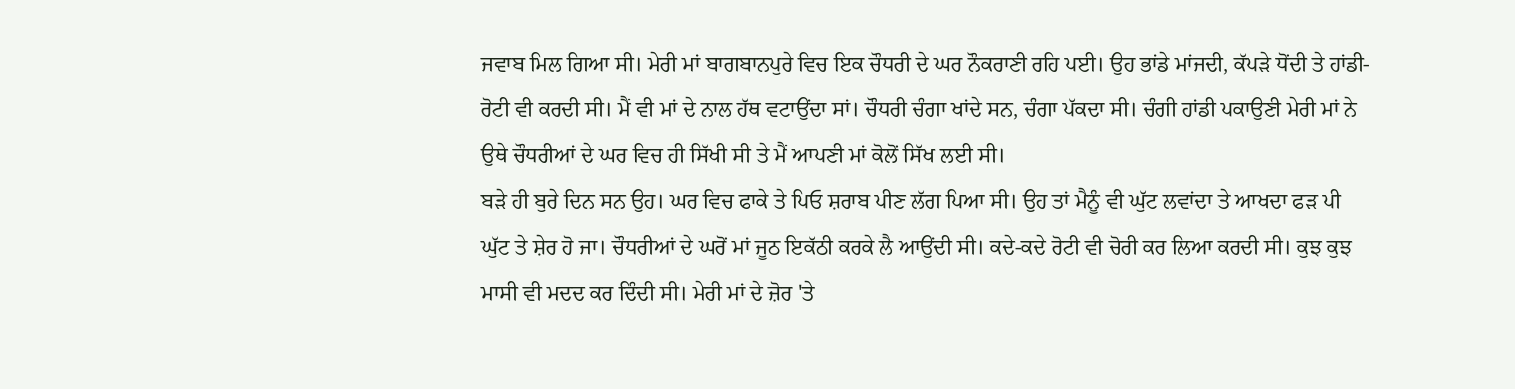ਜਵਾਬ ਮਿਲ ਗਿਆ ਸੀ। ਮੇਰੀ ਮਾਂ ਬਾਗਬਾਨਪੁਰੇ ਵਿਚ ਇਕ ਚੌਧਰੀ ਦੇ ਘਰ ਨੌਕਰਾਣੀ ਰਹਿ ਪਈ। ਉਹ ਭਾਂਡੇ ਮਾਂਜਦੀ, ਕੱਪੜੇ ਧੋਂਦੀ ਤੇ ਹਾਂਡੀ-ਰੋਟੀ ਵੀ ਕਰਦੀ ਸੀ। ਮੈਂ ਵੀ ਮਾਂ ਦੇ ਨਾਲ ਹੱਥ ਵਟਾਉਂਦਾ ਸਾਂ। ਚੌਧਰੀ ਚੰਗਾ ਖਾਂਦੇ ਸਨ, ਚੰਗਾ ਪੱਕਦਾ ਸੀ। ਚੰਗੀ ਹਾਂਡੀ ਪਕਾਉਣੀ ਮੇਰੀ ਮਾਂ ਨੇ ਉਥੇ ਚੌਧਰੀਆਂ ਦੇ ਘਰ ਵਿਚ ਹੀ ਸਿੱਖੀ ਸੀ ਤੇ ਮੈਂ ਆਪਣੀ ਮਾਂ ਕੋਲੋਂ ਸਿੱਖ ਲਈ ਸੀ।
ਬੜੇ ਹੀ ਬੁਰੇ ਦਿਨ ਸਨ ਉਹ। ਘਰ ਵਿਚ ਫਾਕੇ ਤੇ ਪਿਓ ਸ਼ਰਾਬ ਪੀਣ ਲੱਗ ਪਿਆ ਸੀ। ਉਹ ਤਾਂ ਮੈਨੂੰ ਵੀ ਘੁੱਟ ਲਵਾਂਦਾ ਤੇ ਆਖਦਾ ਫੜ ਪੀ ਘੁੱਟ ਤੇ ਸ਼ੇਰ ਹੋ ਜਾ। ਚੌਧਰੀਆਂ ਦੇ ਘਰੋਂ ਮਾਂ ਜੂਠ ਇਕੱਠੀ ਕਰਕੇ ਲੈ ਆਉਂਦੀ ਸੀ। ਕਦੇ-ਕਦੇ ਰੋਟੀ ਵੀ ਚੋਰੀ ਕਰ ਲਿਆ ਕਰਦੀ ਸੀ। ਕੁਝ ਕੁਝ ਮਾਸੀ ਵੀ ਮਦਦ ਕਰ ਦਿੰਦੀ ਸੀ। ਮੇਰੀ ਮਾਂ ਦੇ ਜ਼ੋਰ 'ਤੇ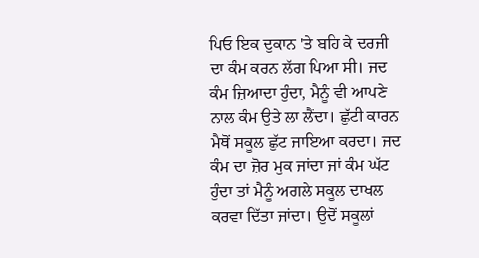ਪਿਓ ਇਕ ਦੁਕਾਨ 'ਤੇ ਬਹਿ ਕੇ ਦਰਜੀ ਦਾ ਕੰਮ ਕਰਨ ਲੱਗ ਪਿਆ ਸੀ। ਜਦ ਕੰਮ ਜ਼ਿਆਦਾ ਹੁੰਦਾ, ਮੈਨੂੰ ਵੀ ਆਪਣੇ ਨਾਲ ਕੰਮ ਉਤੇ ਲਾ ਲੈਂਦਾ। ਛੁੱਟੀ ਕਾਰਨ ਮੈਥੋਂ ਸਕੂਲ ਛੁੱਟ ਜਾਇਆ ਕਰਦਾ। ਜਦ ਕੰਮ ਦਾ ਜ਼ੋਰ ਮੁਕ ਜਾਂਦਾ ਜਾਂ ਕੰਮ ਘੱਟ ਹੁੰਦਾ ਤਾਂ ਮੈਨੂੰ ਅਗਲੇ ਸਕੂਲ ਦਾਖਲ ਕਰਵਾ ਦਿੱਤਾ ਜਾਂਦਾ। ਉਦੋਂ ਸਕੂਲਾਂ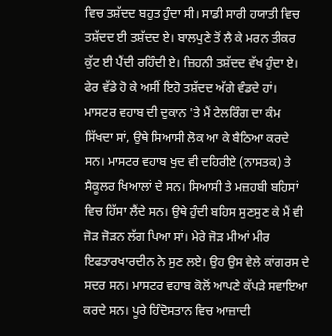ਵਿਚ ਤਸ਼ੱਦਦ ਬਹੁਤ ਹੁੰਦਾ ਸੀ। ਸਾਡੀ ਸਾਰੀ ਹਯਾਤੀ ਵਿਚ ਤਸ਼ੱਦਦ ਈ ਤਸ਼ੱਦਦ ਏ। ਬਾਲਪੁਣੇ ਤੋਂ ਲੈ ਕੇ ਮਰਨ ਤੀਕਰ ਕੁੱਟ ਈ ਪੈਂਦੀ ਰਹਿੰਦੀ ਏ। ਜ਼ਿਹਨੀ ਤਸ਼ੱਦਦ ਵੱਖ ਹੁੰਦਾ ਏ। ਫੇਰ ਵੱਡੇ ਹੋ ਕੇ ਅਸੀਂ ਇਹੋ ਤਸ਼ੱਦਦ ਅੱਗੇ ਵੰਡਦੇ ਹਾਂ।
ਮਾਸਟਰ ਵਹਾਬ ਦੀ ਦੁਕਾਨ 'ਤੇ ਮੈਂ ਟੇਲਰਿੰਗ ਦਾ ਕੰਮ ਸਿੱਖਦਾ ਸਾਂ, ਉਥੇ ਸਿਆਸੀ ਲੋਕ ਆ ਕੇ ਬੈਠਿਆ ਕਰਦੇ ਸਨ। ਮਾਸਟਰ ਵਹਾਬ ਖੁਦ ਵੀ ਦਹਿਰੀਏ (ਨਾਸਤਕ) ਤੇ ਸੈਕੂਲਰ ਖਿਆਲਾਂ ਦੇ ਸਨ। ਸਿਆਸੀ ਤੇ ਮਜ਼ਹਬੀ ਬਹਿਸਾਂ ਵਿਚ ਹਿੱਸਾ ਲੈਂਦੇ ਸਨ। ਉਥੇ ਹੁੰਦੀ ਬਹਿਸ ਸੁਣਸੁਣ ਕੇ ਮੈਂ ਵੀ ਜੋੜ ਜੋੜਨ ਲੱਗ ਪਿਆ ਸਾਂ। ਮੇਰੇ ਜੋੜ ਮੀਆਂ ਮੀਰ ਇਫਤਾਰਖਾਰਦੀਨ ਨੇ ਸੁਣ ਲਏ। ਉਹ ਉਸ ਵੇਲੇ ਕਾਂਗਰਸ ਦੇ ਸਦਰ ਸਨ। ਮਾਸਟਰ ਵਹਾਬ ਕੋਲੋਂ ਆਪਣੇ ਕੱਪੜੇ ਸਵਾਇਆ ਕਰਦੇ ਸਨ। ਪੂਰੇ ਹਿੰਦੋਸਤਾਨ ਵਿਚ ਆਜ਼ਾਦੀ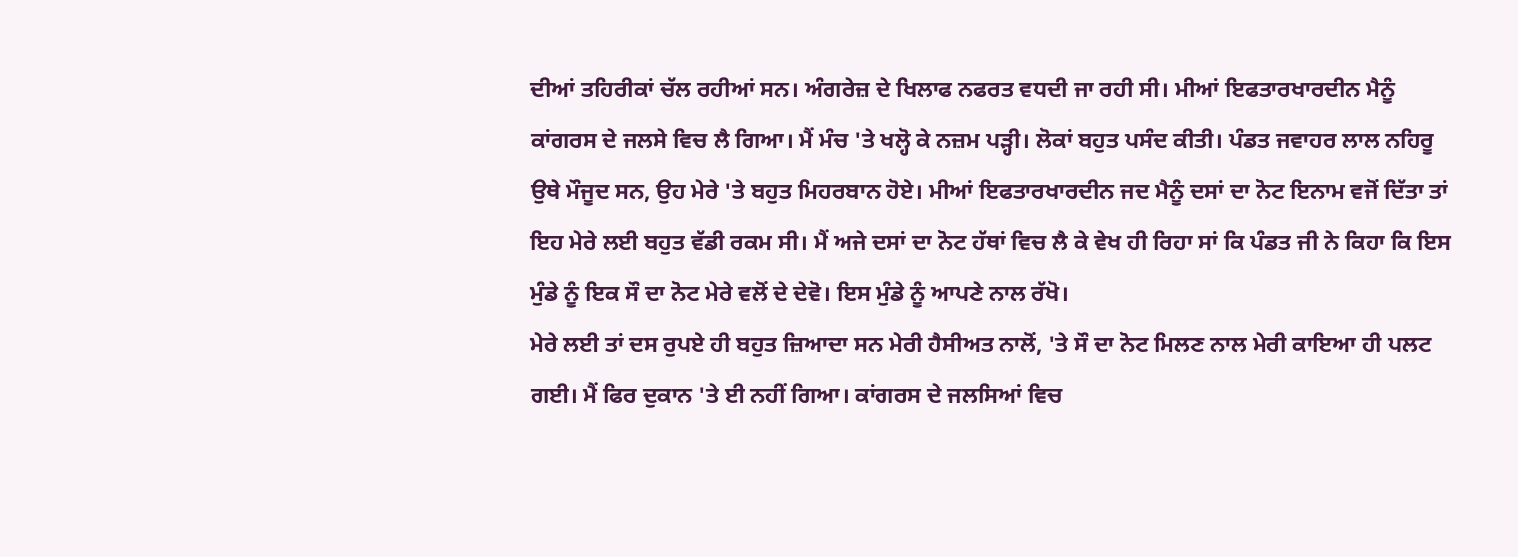ਦੀਆਂ ਤਹਿਰੀਕਾਂ ਚੱਲ ਰਹੀਆਂ ਸਨ। ਅੰਗਰੇਜ਼ ਦੇ ਖਿਲਾਫ ਨਫਰਤ ਵਧਦੀ ਜਾ ਰਹੀ ਸੀ। ਮੀਆਂ ਇਫਤਾਰਖਾਰਦੀਨ ਮੈਨੂੰ ਕਾਂਗਰਸ ਦੇ ਜਲਸੇ ਵਿਚ ਲੈ ਗਿਆ। ਮੈਂ ਮੰਚ 'ਤੇ ਖਲ੍ਹੋ ਕੇ ਨਜ਼ਮ ਪੜ੍ਹੀ। ਲੋਕਾਂ ਬਹੁਤ ਪਸੰਦ ਕੀਤੀ। ਪੰਡਤ ਜਵਾਹਰ ਲਾਲ ਨਹਿਰੂ ਉਥੇ ਮੌਜੂਦ ਸਨ, ਉਹ ਮੇਰੇ 'ਤੇ ਬਹੁਤ ਮਿਹਰਬਾਨ ਹੋਏ। ਮੀਆਂ ਇਫਤਾਰਖਾਰਦੀਨ ਜਦ ਮੈਨੂੰ ਦਸਾਂ ਦਾ ਨੋਟ ਇਨਾਮ ਵਜੋਂ ਦਿੱਤਾ ਤਾਂ ਇਹ ਮੇਰੇ ਲਈ ਬਹੁਤ ਵੱਡੀ ਰਕਮ ਸੀ। ਮੈਂ ਅਜੇ ਦਸਾਂ ਦਾ ਨੋਟ ਹੱਥਾਂ ਵਿਚ ਲੈ ਕੇ ਵੇਖ ਹੀ ਰਿਹਾ ਸਾਂ ਕਿ ਪੰਡਤ ਜੀ ਨੇ ਕਿਹਾ ਕਿ ਇਸ ਮੁੰਡੇ ਨੂੰ ਇਕ ਸੌ ਦਾ ਨੋਟ ਮੇਰੇ ਵਲੋਂ ਦੇ ਦੇਵੋ। ਇਸ ਮੁੰਡੇ ਨੂੰ ਆਪਣੇ ਨਾਲ ਰੱਖੋ।
ਮੇਰੇ ਲਈ ਤਾਂ ਦਸ ਰੁਪਏ ਹੀ ਬਹੁਤ ਜ਼ਿਆਦਾ ਸਨ ਮੇਰੀ ਹੈਸੀਅਤ ਨਾਲੋਂ, 'ਤੇ ਸੌ ਦਾ ਨੋਟ ਮਿਲਣ ਨਾਲ ਮੇਰੀ ਕਾਇਆ ਹੀ ਪਲਟ ਗਈ। ਮੈਂ ਫਿਰ ਦੁਕਾਨ 'ਤੇ ਈ ਨਹੀਂ ਗਿਆ। ਕਾਂਗਰਸ ਦੇ ਜਲਸਿਆਂ ਵਿਚ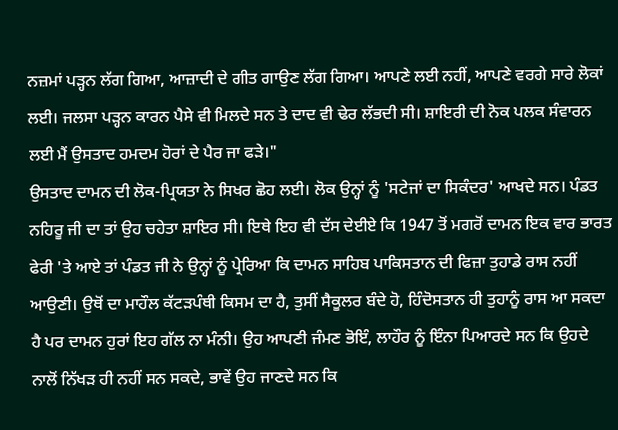ਨਜ਼ਮਾਂ ਪੜ੍ਹਨ ਲੱਗ ਗਿਆ, ਆਜ਼ਾਦੀ ਦੇ ਗੀਤ ਗਾਉਣ ਲੱਗ ਗਿਆ। ਆਪਣੇ ਲਈ ਨਹੀਂ, ਆਪਣੇ ਵਰਗੇ ਸਾਰੇ ਲੋਕਾਂ ਲਈ। ਜਲਸਾ ਪੜ੍ਹਨ ਕਾਰਨ ਪੈਸੇ ਵੀ ਮਿਲਦੇ ਸਨ ਤੇ ਦਾਦ ਵੀ ਢੇਰ ਲੱਭਦੀ ਸੀ। ਸ਼ਾਇਰੀ ਦੀ ਨੋਕ ਪਲਕ ਸੰਵਾਰਨ ਲਈ ਮੈਂ ਉਸਤਾਦ ਹਮਦਮ ਹੋਰਾਂ ਦੇ ਪੈਰ ਜਾ ਫੜੇ।"
ਉਸਤਾਦ ਦਾਮਨ ਦੀ ਲੋਕ-ਪ੍ਰਿਯਤਾ ਨੇ ਸਿਖਰ ਛੋਹ ਲਈ। ਲੋਕ ਉਨ੍ਹਾਂ ਨੂੰ 'ਸਟੇਜਾਂ ਦਾ ਸਿਕੰਦਰ' ਆਖਦੇ ਸਨ। ਪੰਡਤ ਨਹਿਰੂ ਜੀ ਦਾ ਤਾਂ ਉਹ ਚਹੇਤਾ ਸ਼ਾਇਰ ਸੀ। ਇਥੇ ਇਹ ਵੀ ਦੱਸ ਦੇਈਏ ਕਿ 1947 ਤੋਂ ਮਗਰੋਂ ਦਾਮਨ ਇਕ ਵਾਰ ਭਾਰਤ ਫੇਰੀ 'ਤੇ ਆਏ ਤਾਂ ਪੰਡਤ ਜੀ ਨੇ ਉਨ੍ਹਾਂ ਨੂੰ ਪ੍ਰੇਰਿਆ ਕਿ ਦਾਮਨ ਸਾਹਿਬ ਪਾਕਿਸਤਾਨ ਦੀ ਫਿਜ਼ਾ ਤੁਹਾਡੇ ਰਾਸ ਨਹੀਂ ਆਉਣੀ। ਉਥੋਂ ਦਾ ਮਾਹੌਲ ਕੱਟੜਪੰਥੀ ਕਿਸਮ ਦਾ ਹੈ, ਤੁਸੀਂ ਸੈਕੂਲਰ ਬੰਦੇ ਹੋ, ਹਿੰਦੋਸਤਾਨ ਹੀ ਤੁਹਾਨੂੰ ਰਾਸ ਆ ਸਕਦਾ ਹੈ ਪਰ ਦਾਮਨ ਹੁਰਾਂ ਇਹ ਗੱਲ ਨਾ ਮੰਨੀ। ਉਹ ਆਪਣੀ ਜੰਮਣ ਭੋਇੰ, ਲਾਹੌਰ ਨੂੰ ਇੰਨਾ ਪਿਆਰਦੇ ਸਨ ਕਿ ਉਹਦੇ ਨਾਲੋਂ ਨਿੱਖੜ ਹੀ ਨਹੀਂ ਸਨ ਸਕਦੇ, ਭਾਵੇਂ ਉਹ ਜਾਣਦੇ ਸਨ ਕਿ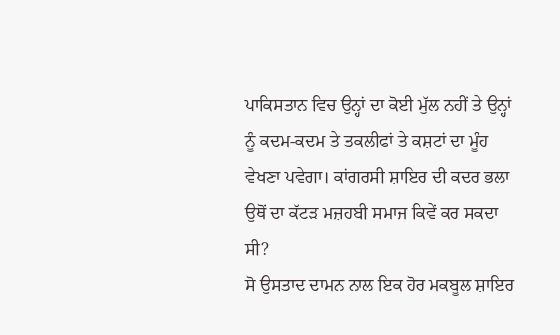ਪਾਕਿਸਤਾਨ ਵਿਚ ਉਨ੍ਹਾਂ ਦਾ ਕੋਈ ਮੁੱਲ ਨਹੀਂ ਤੇ ਉਨ੍ਹਾਂ ਨੂੰ ਕਦਮ-ਕਦਮ ਤੇ ਤਕਲੀਫਾਂ ਤੇ ਕਸ਼ਟਾਂ ਦਾ ਮੂੰਹ ਵੇਖਣਾ ਪਵੇਗਾ। ਕਾਂਗਰਸੀ ਸ਼ਾਇਰ ਦੀ ਕਦਰ ਭਲਾ ਉਥੋਂ ਦਾ ਕੱਟੜ ਮਜ਼ਹਬੀ ਸਮਾਜ ਕਿਵੇਂ ਕਰ ਸਕਦਾ ਸੀ?
ਸੋ ਉਸਤਾਦ ਦਾਮਨ ਨਾਲ ਇਕ ਹੋਰ ਮਕਬੂਲ ਸ਼ਾਇਰ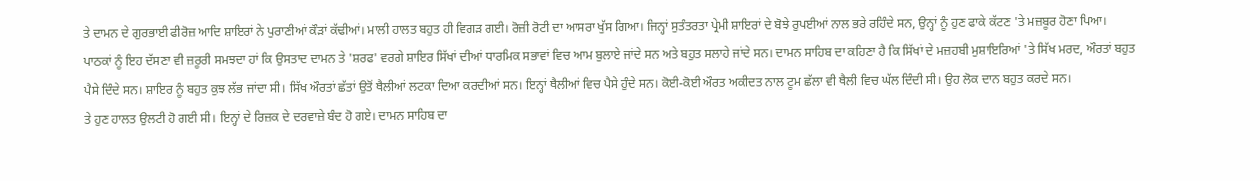ਤੇ ਦਾਮਨ ਦੇ ਗੁਰਭਾਈ ਫੀਰੋਜ਼ ਆਦਿ ਸ਼ਾਇਰਾਂ ਨੇ ਪੁਰਾਣੀਆਂ ਕੌੜਾਂ ਕੱਢੀਆਂ। ਮਾਲੀ ਹਾਲਤ ਬਹੁਤ ਹੀ ਵਿਗੜ ਗਈ। ਰੋਜ਼ੀ ਰੋਟੀ ਦਾ ਆਸਰਾ ਖੁੱਸ ਗਿਆ। ਜਿਨ੍ਹਾਂ ਸੁਤੰਤਰਤਾ ਪ੍ਰੇਮੀ ਸ਼ਾਇਰਾਂ ਦੇ ਬੋਝੇ ਰੁਪਈਆਂ ਨਾਲ ਭਰੇ ਰਹਿੰਦੇ ਸਨ, ਉਨ੍ਹਾਂ ਨੂੰ ਹੁਣ ਫਾਕੇ ਕੱਟਣ 'ਤੇ ਮਜ਼ਬੂਰ ਹੋਣਾ ਪਿਆ। ਪਾਠਕਾਂ ਨੂੰ ਇਹ ਦੱਸਣਾ ਵੀ ਜ਼ਰੂਰੀ ਸਮਝਦਾ ਹਾਂ ਕਿ ਉਸਤਾਦ ਦਾਮਨ ਤੇ 'ਸ਼ਰਫ' ਵਰਗੇ ਸ਼ਾਇਰ ਸਿੱਖਾਂ ਦੀਆਂ ਧਾਰਮਿਕ ਸਭਾਵਾਂ ਵਿਚ ਆਮ ਬੁਲਾਏ ਜਾਂਦੇ ਸਨ ਅਤੇ ਬਹੁਤ ਸਲਾਹੇ ਜਾਂਦੇ ਸਨ। ਦਾਮਨ ਸਾਹਿਬ ਦਾ ਕਹਿਣਾ ਹੈ ਕਿ ਸਿੱਖਾਂ ਦੇ ਮਜ਼ਹਬੀ ਮੁਸ਼ਾਇਰਿਆਂ 'ਤੇ ਸਿੱਖ ਮਰਦ, ਔਰਤਾਂ ਬਹੁਤ ਪੈਸੇ ਦਿੰਦੇ ਸਨ। ਸ਼ਾਇਰ ਨੂੰ ਬਹੁਤ ਕੁਝ ਲੱਭ ਜਾਂਦਾ ਸੀ। ਸਿੱਖ ਔਰਤਾਂ ਛੱਤਾਂ ਉਤੋਂ ਥੈਲੀਆਂ ਲਟਕਾ ਦਿਆ ਕਰਦੀਆਂ ਸਨ। ਇਨ੍ਹਾਂ ਥੈਲੀਆਂ ਵਿਚ ਪੈਸੇ ਹੁੰਦੇ ਸਨ। ਕੋਈ-ਕੋਈ ਔਰਤ ਅਕੀਦਤ ਨਾਲ ਟੂਮ ਛੱਲਾ ਵੀ ਥੈਲੀ ਵਿਚ ਘੱਲ ਦਿੰਦੀ ਸੀ। ਉਹ ਲੋਕ ਦਾਨ ਬਹੁਤ ਕਰਦੇ ਸਨ।
ਤੇ ਹੁਣ ਹਾਲਤ ਉਲਟੀ ਹੋ ਗਈ ਸੀ। ਇਨ੍ਹਾਂ ਦੇ ਰਿਜ਼ਕ ਦੇ ਦਰਵਾਜ਼ੇ ਬੰਦ ਹੋ ਗਏ। ਦਾਮਨ ਸਾਹਿਬ ਦਾ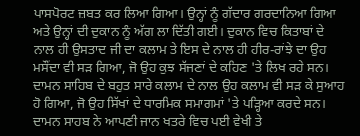ਪਾਸਪੋਰਟ ਜ਼ਬਤ ਕਰ ਲਿਆ ਗਿਆ। ਉਨ੍ਹਾਂ ਨੂੰ ਗੱਦਾਰ ਗਰਦਾਨਿਆ ਗਿਆ ਅਤੇ ਉਨ੍ਹਾਂ ਦੀ ਦੁਕਾਨ ਨੂੰ ਅੱਗ ਲਾ ਦਿੱਤੀ ਗਈ। ਦੁਕਾਨ ਵਿਚ ਕਿਤਾਬਾਂ ਦੇ ਨਾਲ ਹੀ ਉਸਤਾਦ ਜੀ ਦਾ ਕਲਾਮ ਤੇ ਇਸ ਦੇ ਨਾਲ ਹੀ ਹੀਰ-ਰਾਂਝੇ ਦਾ ਉਹ ਮਸੌਂਦਾ ਵੀ ਸੜ ਗਿਆ, ਜੋ ਉਹ ਕੁਝ ਸੱਜਣਾਂ ਦੇ ਕਹਿਣ 'ਤੇ ਲਿਖ ਰਹੇ ਸਨ। ਦਾਮਨ ਸਾਹਿਬ ਦੇ ਬਹੁਤ ਸਾਰੇ ਕਲਾਮ ਦੇ ਨਾਲ ਉਹ ਕਲਾਮ ਵੀ ਸੜ ਕੇ ਸੁਆਹ ਹੋ ਗਿਆ, ਜੋ ਉਹ ਸਿੱਖਾਂ ਦੇ ਧਾਰਮਿਕ ਸਮਾਗਮਾਂ 'ਤੇ ਪੜ੍ਹਿਆ ਕਰਦੇ ਸਨ।
ਦਾਮਨ ਸਾਹਬ ਨੇ ਆਪਣੀ ਜਾਨ ਖਤਰੇ ਵਿਚ ਪਈ ਵੇਖੀ ਤੇ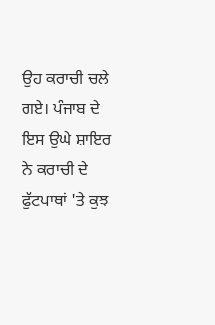ਉਹ ਕਰਾਚੀ ਚਲੇ ਗਏ। ਪੰਜਾਬ ਦੇ ਇਸ ਉਘੇ ਸ਼ਾਇਰ ਨੇ ਕਰਾਚੀ ਦੇ ਫੁੱਟਪਾਥਾਂ 'ਤੇ ਕੁਝ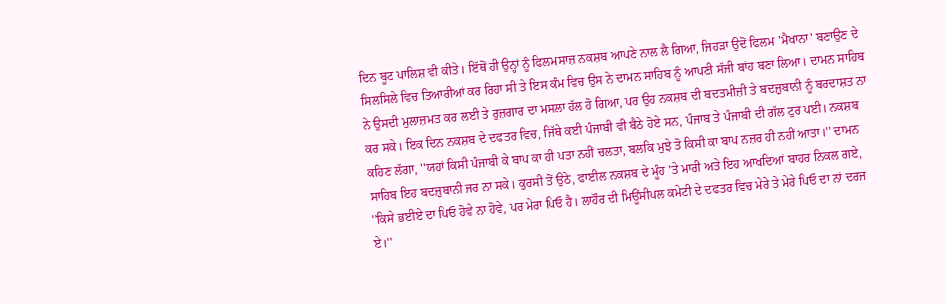ਦਿਨ ਬੂਟ ਪਾਲਿਸ਼ ਵੀ ਕੀਤੇ। ਇੱਥੋਂ ਹੀ ਉਨ੍ਹਾਂ ਨੂੰ ਫਿਲਮਸਾਜ਼ ਨਕਸ਼ਬ ਆਪਣੇ ਨਾਲ ਲੈ ਗਿਆ, ਜਿਹੜਾ ਉਦੋਂ ਫਿਲਮ 'ਮੈਖਾਨਾ' ਬਣਾਉਣ ਦੇ ਸਿਲਸਿਲੇ ਵਿਚ ਤਿਆਰੀਆਂ ਕਰ ਰਿਹਾ ਸੀ ਤੇ ਇਸ ਕੰਮ ਵਿਚ ਉਸ ਨੇ ਦਾਮਨ ਸਾਹਿਬ ਨੂੰ ਆਪਣੀ ਸੱਜੀ ਬਾਂਹ ਬਣਾ ਲਿਆ। ਦਾਮਨ ਸਾਹਿਬ ਨੇ ਉਸਦੀ ਮੁਲਾਜ਼ਮਤ ਕਰ ਲਈ ਤੇ ਰੁਜ਼ਗਾਰ ਦਾ ਮਸਲਾ ਹੱਲ ਹੋ ਗਿਆ, ਪਰ ਉਹ ਨਕਸ਼ਬ ਦੀ ਬਦਤਮੀਜ਼ੀ ਤੇ ਬਦਜ਼ੁਬਾਨੀ ਨੂੰ ਬਰਦਾਸ਼ਤ ਨਾ ਕਰ ਸਕੇ। ਇਕ ਦਿਨ ਨਕਸ਼ਬ ਦੇ ਦਫਤਰ ਵਿਚ, ਜਿੱਥੇ ਕਈ ਪੰਜਾਬੀ ਵੀ ਬੈਠੇ ਹੋਏ ਸਨ, ਪੰਜਾਬ ਤੇ ਪੰਜਾਬੀ ਦੀ ਗੱਲ ਟੁਰ ਪਈ। ਨਕਸ਼ਬ ਕਹਿਣ ਲੱਗਾ, ''ਯਹਾਂ ਕਿਸੀ ਪੰਜਾਬੀ ਕੇ ਬਾਪ ਕਾ ਹੀ ਪਤਾ ਨਹੀਂ ਚਲਤਾ, ਬਲਕਿ ਮੁਝੇ ਤੋ ਕਿਸੀ ਕਾ ਬਾਪ ਨਜ਼ਰ ਹੀ ਨਹੀਂ ਆਤਾ।'' ਦਾਮਨ ਸਾਹਿਬ ਇਹ ਬਦਜ਼ੁਬਾਨੀ ਜਰ ਨਾ ਸਕੇ। ਕੁਰਸੀ ਤੋਂ ਉਠੇ, ਫਾਈਲ ਨਕਸ਼ਬ ਦੇ ਮੂੰਹ 'ਤੇ ਮਾਰੀ ਅਤੇ ਇਹ ਆਖਦਿਆਂ ਬਾਹਰ ਨਿਕਲ ਗਏ, ''ਕਿਸੇ ਭਈਏ ਦਾ ਪਿਓ ਹੋਵੇ ਨਾ ਹੋਵੇ, ਪਰ ਮੇਰਾ ਪਿਓ ਹੈ। ਲਾਹੌਰ ਦੀ ਮਿਊਂਸੀਪਲ ਕਮੇਟੀ ਦੇ ਦਫਤਰ ਵਿਚ ਮੇਰੇ ਤੇ ਮੇਰੇ ਪਿਓ ਦਾ ਨਾਂ ਦਰਜ ਏ।''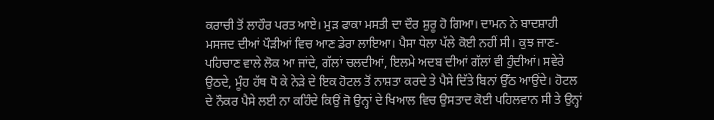ਕਰਾਚੀ ਤੋਂ ਲਾਹੌਰ ਪਰਤ ਆਏ। ਮੁੜ ਫਾਕਾ ਮਸਤੀ ਦਾ ਦੌਰ ਸ਼ੁਰੂ ਹੋ ਗਿਆ। ਦਾਮਨ ਨੇ ਬਾਦਸ਼ਾਹੀ ਮਸਜਦ ਦੀਆਂ ਪੌੜੀਆਂ ਵਿਚ ਆਣ ਡੇਰਾ ਲਾਇਆ। ਪੈਸਾ ਧੇਲਾ ਪੱਲੇ ਕੋਈ ਨਹੀਂ ਸੀ। ਕੁਝ ਜਾਣ-ਪਹਿਚਾਣ ਵਾਲੇ ਲੋਕ ਆ ਜਾਂਦੇ, ਗੱਲਾਂ ਚਲਦੀਆਂ, ਇਲਮੇ ਅਦਬ ਦੀਆਂ ਗੱਲਾਂ ਵੀ ਹੁੰਦੀਆਂ। ਸਵੇਰੇ ਉਠਦੇ, ਮੂੰਹ ਹੱਥ ਧੋ ਕੇ ਨੇੜੇ ਦੇ ਇਕ ਹੋਟਲ ਤੋਂ ਨਾਸ਼ਤਾ ਕਰਦੇ ਤੇ ਪੈਸੇ ਦਿੱਤੇ ਬਿਨਾਂ ਉੱਠ ਆਉਂਦੇ। ਹੋਟਲ ਦੇ ਨੌਕਰ ਪੈਸੇ ਲਈ ਨਾ ਕਹਿੰਦੇ ਕਿਉਂ ਜੋ ਉਨ੍ਹਾਂ ਦੇ ਖਿਆਲ ਵਿਚ ਉਸਤਾਦ ਕੋਈ ਪਹਿਲਵਾਨ ਸੀ ਤੇ ਉਨ੍ਹਾਂ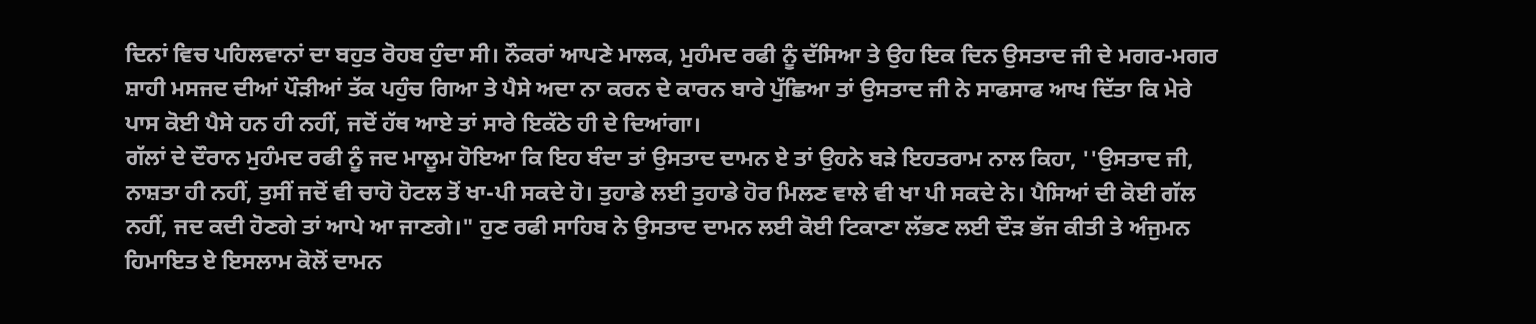ਦਿਨਾਂ ਵਿਚ ਪਹਿਲਵਾਨਾਂ ਦਾ ਬਹੁਤ ਰੋਹਬ ਹੁੰਦਾ ਸੀ। ਨੌਕਰਾਂ ਆਪਣੇ ਮਾਲਕ, ਮੁਹੰਮਦ ਰਫੀ ਨੂੰ ਦੱਸਿਆ ਤੇ ਉਹ ਇਕ ਦਿਨ ਉਸਤਾਦ ਜੀ ਦੇ ਮਗਰ-ਮਗਰ ਸ਼ਾਹੀ ਮਸਜਦ ਦੀਆਂ ਪੌੜੀਆਂ ਤੱਕ ਪਹੁੰਚ ਗਿਆ ਤੇ ਪੈਸੇ ਅਦਾ ਨਾ ਕਰਨ ਦੇ ਕਾਰਨ ਬਾਰੇ ਪੁੱਛਿਆ ਤਾਂ ਉਸਤਾਦ ਜੀ ਨੇ ਸਾਫਸਾਫ ਆਖ ਦਿੱਤਾ ਕਿ ਮੇਰੇ ਪਾਸ ਕੋਈ ਪੈਸੇ ਹਨ ਹੀ ਨਹੀਂ, ਜਦੋਂ ਹੱਥ ਆਏ ਤਾਂ ਸਾਰੇ ਇਕੱਠੇ ਹੀ ਦੇ ਦਿਆਂਗਾ।
ਗੱਲਾਂ ਦੇ ਦੌਰਾਨ ਮੁਹੰਮਦ ਰਫੀ ਨੂੰ ਜਦ ਮਾਲੂਮ ਹੋਇਆ ਕਿ ਇਹ ਬੰਦਾ ਤਾਂ ਉਸਤਾਦ ਦਾਮਨ ਏ ਤਾਂ ਉਹਨੇ ਬੜੇ ਇਹਤਰਾਮ ਨਾਲ ਕਿਹਾ, ''ਉਸਤਾਦ ਜੀ, ਨਾਸ਼ਤਾ ਹੀ ਨਹੀਂ, ਤੁਸੀਂ ਜਦੋਂ ਵੀ ਚਾਹੋ ਹੋਟਲ ਤੋਂ ਖਾ-ਪੀ ਸਕਦੇ ਹੋ। ਤੁਹਾਡੇ ਲਈ ਤੁਹਾਡੇ ਹੋਰ ਮਿਲਣ ਵਾਲੇ ਵੀ ਖਾ ਪੀ ਸਕਦੇ ਨੇ। ਪੈਸਿਆਂ ਦੀ ਕੋਈ ਗੱਲ ਨਹੀਂ, ਜਦ ਕਦੀ ਹੋਣਗੇ ਤਾਂ ਆਪੇ ਆ ਜਾਣਗੇ।" ਹੁਣ ਰਫੀ ਸਾਹਿਬ ਨੇ ਉਸਤਾਦ ਦਾਮਨ ਲਈ ਕੋਈ ਟਿਕਾਣਾ ਲੱਭਣ ਲਈ ਦੌੜ ਭੱਜ ਕੀਤੀ ਤੇ ਅੰਜੁਮਨ ਹਿਮਾਇਤ ਏ ਇਸਲਾਮ ਕੋਲੋਂ ਦਾਮਨ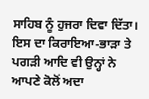ਸਾਹਿਬ ਨੂੰ ਹੁਜਰਾ ਦਿਵਾ ਦਿੱਤਾ। ਇਸ ਦਾ ਕਿਰਾਇਆ-ਭਾੜਾ ਤੇ ਪਗੜੀ ਆਦਿ ਵੀ ਉਨ੍ਹਾਂ ਨੇ ਆਪਣੇ ਕੋਲੋਂ ਅਦਾ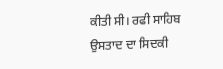ਕੀਤੀ ਸੀ। ਰਫੀ ਸਾਹਿਬ ਉਸਤਾਦ ਦਾ ਸਿਦਕੀ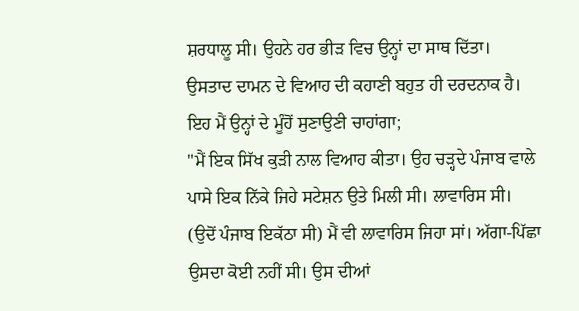ਸ਼ਰਧਾਲੂ ਸੀ। ਉਹਨੇ ਹਰ ਭੀੜ ਵਿਚ ਉਨ੍ਹਾਂ ਦਾ ਸਾਥ ਦਿੱਤਾ।
ਉਸਤਾਦ ਦਾਮਨ ਦੇ ਵਿਆਹ ਦੀ ਕਹਾਣੀ ਬਹੁਤ ਹੀ ਦਰਦਨਾਕ ਹੈ। ਇਹ ਮੈਂ ਉਨ੍ਹਾਂ ਦੇ ਮੂੰਹੋਂ ਸੁਣਾਉਣੀ ਚਾਹਾਂਗਾ;
"ਮੈਂ ਇਕ ਸਿੱਖ ਕੁੜੀ ਨਾਲ ਵਿਆਹ ਕੀਤਾ। ਉਹ ਚੜ੍ਹਦੇ ਪੰਜਾਬ ਵਾਲੇ ਪਾਸੇ ਇਕ ਨਿੱਕੇ ਜਿਹੇ ਸਟੇਸ਼ਨ ਉਤੇ ਮਿਲੀ ਸੀ। ਲਾਵਾਰਿਸ ਸੀ। (ਉਦੋਂ ਪੰਜਾਬ ਇਕੱਠਾ ਸੀ) ਮੈਂ ਵੀ ਲਾਵਾਰਿਸ ਜਿਹਾ ਸਾਂ। ਅੱਗਾ-ਪਿੱਛਾ ਉਸਦਾ ਕੋਈ ਨਹੀਂ ਸੀ। ਉਸ ਦੀਆਂ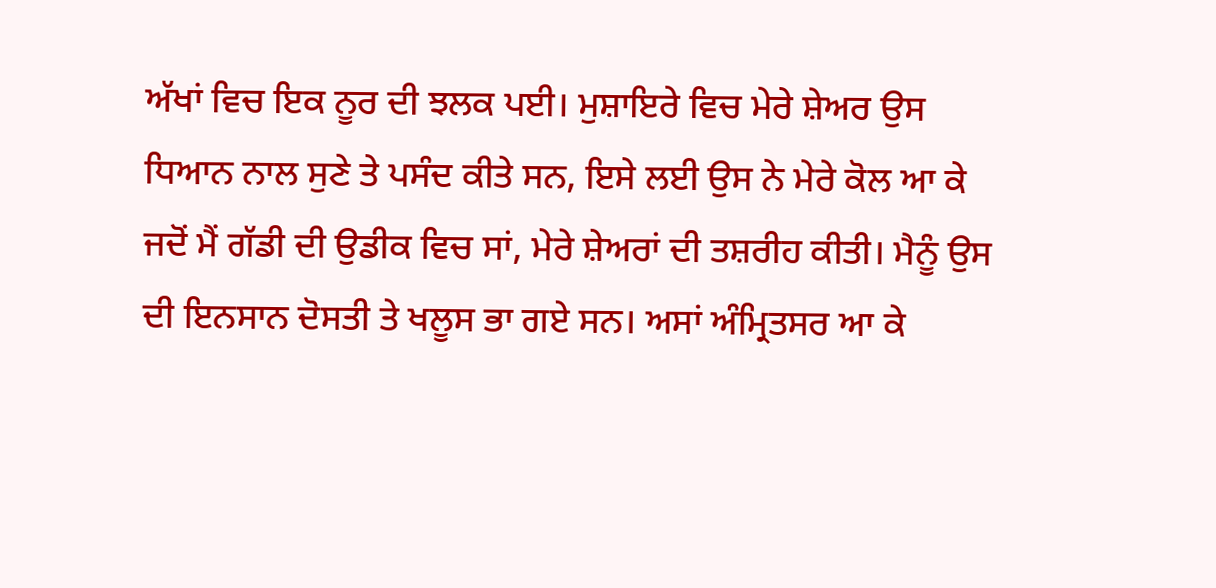ਅੱਖਾਂ ਵਿਚ ਇਕ ਨੂਰ ਦੀ ਝਲਕ ਪਈ। ਮੁਸ਼ਾਇਰੇ ਵਿਚ ਮੇਰੇ ਸ਼ੇਅਰ ਉਸ ਧਿਆਨ ਨਾਲ ਸੁਣੇ ਤੇ ਪਸੰਦ ਕੀਤੇ ਸਨ, ਇਸੇ ਲਈ ਉਸ ਨੇ ਮੇਰੇ ਕੋਲ ਆ ਕੇ ਜਦੋਂ ਮੈਂ ਗੱਡੀ ਦੀ ਉਡੀਕ ਵਿਚ ਸਾਂ, ਮੇਰੇ ਸ਼ੇਅਰਾਂ ਦੀ ਤਸ਼ਰੀਹ ਕੀਤੀ। ਮੈਨੂੰ ਉਸ ਦੀ ਇਨਸਾਨ ਦੋਸਤੀ ਤੇ ਖਲੂਸ ਭਾ ਗਏ ਸਨ। ਅਸਾਂ ਅੰਮ੍ਰਿਤਸਰ ਆ ਕੇ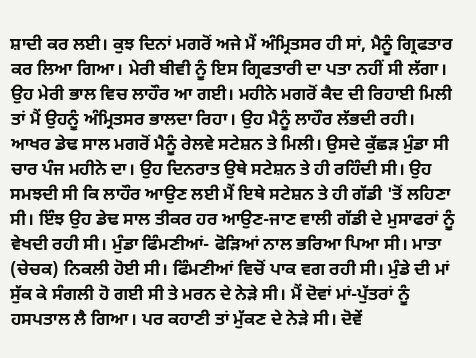ਸ਼ਾਦੀ ਕਰ ਲਈ। ਕੁਝ ਦਿਨਾਂ ਮਗਰੋਂ ਅਜੇ ਮੈਂ ਅੰਮ੍ਰਿਤਸਰ ਹੀ ਸਾਂ, ਮੈਨੂੰ ਗ੍ਰਿਫਤਾਰ ਕਰ ਲਿਆ ਗਿਆ। ਮੇਰੀ ਬੀਵੀ ਨੂੰ ਇਸ ਗ੍ਰਿਫਤਾਰੀ ਦਾ ਪਤਾ ਨਹੀਂ ਸੀ ਲੱਗਾ। ਉਹ ਮੇਰੀ ਭਾਲ ਵਿਚ ਲਾਹੌਰ ਆ ਗਈ। ਮਹੀਨੇ ਮਗਰੋਂ ਕੈਦ ਦੀ ਰਿਹਾਈ ਮਿਲੀ ਤਾਂ ਮੈਂ ਉਹਨੂੰ ਅੰਮ੍ਰਿਤਸਰ ਭਾਲਦਾ ਰਿਹਾ। ਉਹ ਮੈਨੂੰ ਲਾਹੌਰ ਲੱਭਦੀ ਰਹੀ। ਆਖਰ ਡੇਢ ਸਾਲ ਮਗਰੋਂ ਮੈਨੂੰ ਰੇਲਵੇ ਸਟੇਸ਼ਨ ਤੇ ਮਿਲੀ। ਉਸਦੇ ਕੁੱਛੜ ਮੁੰਡਾ ਸੀ ਚਾਰ ਪੰਜ ਮਹੀਨੇ ਦਾ। ਉਹ ਦਿਨਰਾਤ ਉਥੇ ਸਟੇਸ਼ਨ ਤੇ ਹੀ ਰਹਿੰਦੀ ਸੀ। ਉਹ ਸਮਝਦੀ ਸੀ ਕਿ ਲਾਹੌਰ ਆਉਣ ਲਈ ਮੈਂ ਇਥੇ ਸਟੇਸ਼ਨ ਤੇ ਹੀ ਗੱਡੀ 'ਤੋਂ ਲਹਿਣਾ ਸੀ। ਇੰਝ ਉਹ ਡੇਢ ਸਾਲ ਤੀਕਰ ਹਰ ਆਉਣ-ਜਾਣ ਵਾਲੀ ਗੱਡੀ ਦੇ ਮੁਸਾਫਰਾਂ ਨੂੰ ਵੇਖਦੀ ਰਹੀ ਸੀ। ਮੁੰਡਾ ਫਿੰਮਣੀਆਂ- ਫੋੜਿਆਂ ਨਾਲ ਭਰਿਆ ਪਿਆ ਸੀ। ਮਾਤਾ (ਚੇਚਕ) ਨਿਕਲੀ ਹੋਈ ਸੀ। ਫਿੰਮਣੀਆਂ ਵਿਚੋਂ ਪਾਕ ਵਗ ਰਹੀ ਸੀ। ਮੁੰਡੇ ਦੀ ਮਾਂ ਸੁੱਕ ਕੇ ਸੰਗਲੀ ਹੋ ਗਈ ਸੀ ਤੇ ਮਰਨ ਦੇ ਨੇੜੇ ਸੀ। ਮੈਂ ਦੋਵਾਂ ਮਾਂ-ਪੁੱਤਰਾਂ ਨੂੰ ਹਸਪਤਾਲ ਲੈ ਗਿਆ। ਪਰ ਕਹਾਣੀ ਤਾਂ ਮੁੱਕਣ ਦੇ ਨੇੜੇ ਸੀ। ਦੋਵੇਂ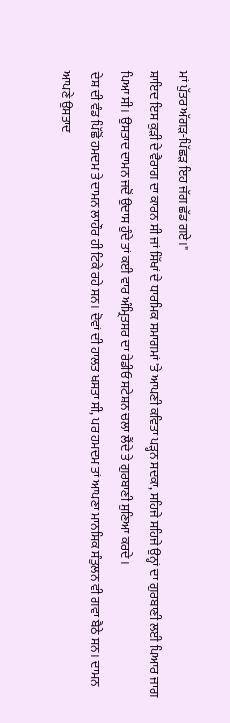ਮਾਂ ਪੁੱਤਰ ਅੱਗੜ-ਪਿੱਛੜ ਇਹ ਜੱਗ ਛੱਡ ਗਏ।"
ਸ਼ਾਇਦ ਇਸ ਕੁੜੀ ਦੇ ਵੈਰਾਗ ਦਾ ਕਾਰਨ ਸੀ ਜਾਂ ਸਿੱਖਾਂ ਦੇ ਧਾਰਮਿਕ ਸਮਾਗਮਾਂ 'ਤੇ ਆਪਣੀ ਕਵਿਤਾ ਪੜ੍ਹਨ ਸਦਕਾ, ਸਹਿਜੇ ਸਹਿਜੇ ਉਨ੍ਹਾਂ ਦਾ ਗੁਰਬਾਣੀ ਲਈ ਪਿਆਰ ਜਾਗ ਪਿਆ ਸੀ। ਉਸਤਾਦ ਦਾਮਨ ਜਦੋਂ ਉਦਾਸ ਹੁੰਦੇ ਤਾਂ ਕਈ ਵਾਰ ਅੰਮ੍ਰਿਤਸਰ ਦਾ ਰੇਡੀਓ ਸਟੇਸ਼ਨ ਚਲਾ ਲੈਂਦੇ ਤੇ ਗੁਰਬਾਣੀ ਸੁਣਿਆ ਕਰਦੇ।
ਦੇਸ਼ ਦੀ ਵੰਡ ਪਿੱਛੋਂ ਹਮਦਮ ਤੇ ਦਾਮਨ ਲਾਹੌਰ ਹੀ ਟਿਕੇ ਰਹੇ ਸਨ। ਦੋਵਾਂ ਦੀ ਹਾਲਤ ਖਸਤਾ ਸੀ, ਪਰ ਹਮਦਮ ਤਾਂ ਆਪਣਾ ਮਾਨਸਿਕ ਸੰਤੁਲਨ ਵੀ ਗਵਾ ਬੈਠੇ ਸਨ। ਦਾਮਨ ਆਪਣੇ ਉਸਤਾਦ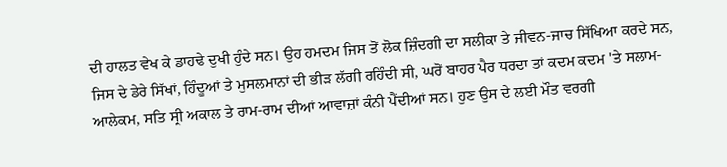ਦੀ ਹਾਲਤ ਵੇਖ ਕੇ ਡਾਹਢੇ ਦੁਖੀ ਹੁੰਦੇ ਸਨ। ਉਹ ਹਮਦਮ ਜਿਸ ਤੋਂ ਲੋਕ ਜ਼ਿੰਦਗੀ ਦਾ ਸਲੀਕਾ ਤੇ ਜੀਵਨ-ਜਾਚ ਸਿੱਖਿਆ ਕਰਦੇ ਸਨ, ਜਿਸ ਦੇ ਡੇਰੇ ਸਿੱਖਾਂ, ਹਿੰਦੂਆਂ ਤੇ ਮੁਸਲਮਾਨਾਂ ਦੀ ਭੀੜ ਲੱਗੀ ਰਹਿੰਦੀ ਸੀ, ਘਰੋਂ ਬਾਹਰ ਪੈਰ ਧਰਦਾ ਤਾਂ ਕਦਮ ਕਦਮ 'ਤੇ ਸਲਾਮ-ਆਲੇਕਮ, ਸਤਿ ਸ੍ਰੀ ਅਕਾਲ ਤੇ ਰਾਮ-ਰਾਮ ਦੀਆਂ ਆਵਾਜ਼ਾਂ ਕੰਨੀ ਪੈਂਦੀਆਂ ਸਨ। ਹੁਣ ਉਸ ਦੇ ਲਈ ਮੌਤ ਵਰਗੀ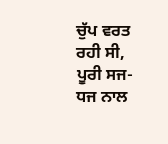ਚੁੱਪ ਵਰਤ ਰਹੀ ਸੀ, ਪੂਰੀ ਸਜ-ਧਜ ਨਾਲ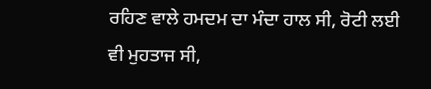ਰਹਿਣ ਵਾਲੇ ਹਮਦਮ ਦਾ ਮੰਦਾ ਹਾਲ ਸੀ, ਰੋਟੀ ਲਈ ਵੀ ਮੁਹਤਾਜ ਸੀ,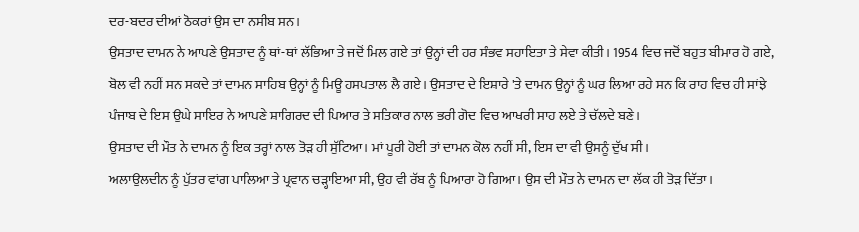ਦਰ-ਬਦਰ ਦੀਆਂ ਠੋਕਰਾਂ ਉਸ ਦਾ ਨਸੀਬ ਸਨ।
ਉਸਤਾਦ ਦਾਮਨ ਨੇ ਆਪਣੇ ਉਸਤਾਦ ਨੂੰ ਥਾਂ-ਥਾਂ ਲੱਭਿਆ ਤੇ ਜਦੋਂ ਮਿਲ ਗਏ ਤਾਂ ਉਨ੍ਹਾਂ ਦੀ ਹਰ ਸੰਭਵ ਸਹਾਇਤਾ ਤੇ ਸੇਵਾ ਕੀਤੀ। 1954 ਵਿਚ ਜਦੋਂ ਬਹੁਤ ਬੀਮਾਰ ਹੋ ਗਏ, ਬੋਲ ਵੀ ਨਹੀਂ ਸਨ ਸਕਦੇ ਤਾਂ ਦਾਮਨ ਸਾਹਿਬ ਉਨ੍ਹਾਂ ਨੂੰ ਮਿਊ ਹਸਪਤਾਲ ਲੈ ਗਏ। ਉਸਤਾਦ ਦੇ ਇਸ਼ਾਰੇ 'ਤੇ ਦਾਮਨ ਉਨ੍ਹਾਂ ਨੂੰ ਘਰ ਲਿਆ ਰਹੇ ਸਨ ਕਿ ਰਾਹ ਵਿਚ ਹੀ ਸਾਂਝੇ ਪੰਜਾਬ ਦੇ ਇਸ ਉਘੇ ਸਾਇਰ ਨੇ ਆਪਣੇ ਸ਼ਾਗਿਰਦ ਦੀ ਪਿਆਰ ਤੇ ਸਤਿਕਾਰ ਨਾਲ ਭਰੀ ਗੋਦ ਵਿਚ ਆਖਰੀ ਸਾਹ ਲਏ ਤੇ ਚੱਲਦੇ ਬਣੇ।
ਉਸਤਾਦ ਦੀ ਮੌਤ ਨੇ ਦਾਮਨ ਨੂੰ ਇਕ ਤਰ੍ਹਾਂ ਨਾਲ ਤੋੜ ਹੀ ਸੁੱਟਿਆ। ਮਾਂ ਪੂਰੀ ਹੋਈ ਤਾਂ ਦਾਮਨ ਕੋਲ ਨਹੀਂ ਸੀ, ਇਸ ਦਾ ਵੀ ਉਸਨੂੰ ਦੁੱਖ ਸੀ।
ਅਲਾਉਲਦੀਨ ਨੂੰ ਪੁੱਤਰ ਵਾਂਗ ਪਾਲਿਆ ਤੇ ਪ੍ਰਵਾਨ ਚੜ੍ਹਾਇਆ ਸੀ, ਉਹ ਵੀ ਰੱਬ ਨੂੰ ਪਿਆਰਾ ਹੋ ਗਿਆ। ਉਸ ਦੀ ਮੌਤ ਨੇ ਦਾਮਨ ਦਾ ਲੱਕ ਹੀ ਤੋੜ ਦਿੱਤਾ।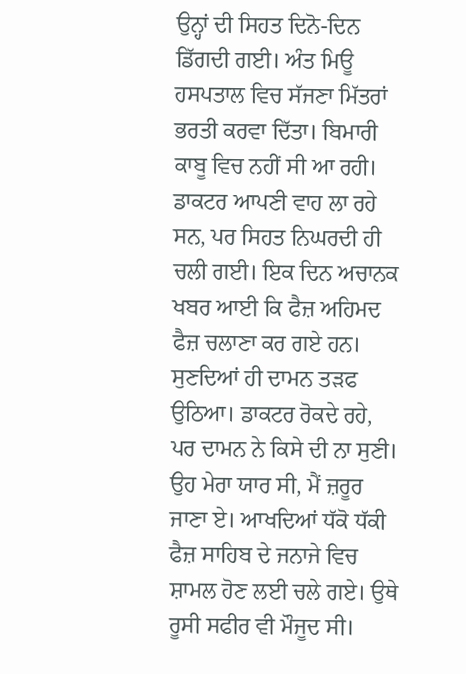ਉਨ੍ਹਾਂ ਦੀ ਸਿਹਤ ਦਿਨੋ-ਦਿਨ ਡਿੱਗਦੀ ਗਈ। ਅੰਤ ਮਿਊ ਹਸਪਤਾਲ ਵਿਚ ਸੱਜਣਾ ਮਿੱਤਰਾਂ ਭਰਤੀ ਕਰਵਾ ਦਿੱਤਾ। ਬਿਮਾਰੀ ਕਾਬੂ ਵਿਚ ਨਹੀਂ ਸੀ ਆ ਰਹੀ। ਡਾਕਟਰ ਆਪਣੀ ਵਾਹ ਲਾ ਰਹੇ ਸਨ, ਪਰ ਸਿਹਤ ਨਿਘਰਦੀ ਹੀ ਚਲੀ ਗਈ। ਇਕ ਦਿਨ ਅਚਾਨਕ ਖਬਰ ਆਈ ਕਿ ਫੈਜ਼ ਅਹਿਮਦ ਫੈਜ਼ ਚਲਾਣਾ ਕਰ ਗਏ ਹਨ। ਸੁਣਦਿਆਂ ਹੀ ਦਾਮਨ ਤੜਫ ਉਠਿਆ। ਡਾਕਟਰ ਰੋਕਦੇ ਰਹੇ, ਪਰ ਦਾਮਨ ਨੇ ਕਿਸੇ ਦੀ ਨਾ ਸੁਣੀ। ਉਹ ਮੇਰਾ ਯਾਰ ਸੀ, ਮੈਂ ਜ਼ਰੂਰ ਜਾਣਾ ਏ। ਆਖਦਿਆਂ ਧੱਕੋ ਧੱਕੀ ਫੈਜ਼ ਸਾਹਿਬ ਦੇ ਜਨਾਜੇ ਵਿਚ ਸ਼ਾਮਲ ਹੋਣ ਲਈ ਚਲੇ ਗਏ। ਉਥੇ ਰੂਸੀ ਸਫੀਰ ਵੀ ਮੌਜੂਦ ਸੀ।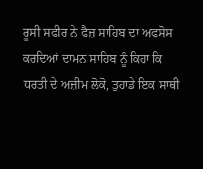ਰੂਸੀ ਸਫੀਰ ਨੇ ਫੈਜ਼ ਸਾਹਿਬ ਦਾ ਅਫਸੋਸ ਕਰਦਿਆਂ ਦਾਮਨ ਸਾਹਿਬ ਨੂੰ ਕਿਹਾ ਕਿ ਧਰਤੀ ਦੇ ਅਜ਼ੀਮ ਲੋਕੋ, ਤੁਹਾਡੇ ਇਕ ਸਾਥੀ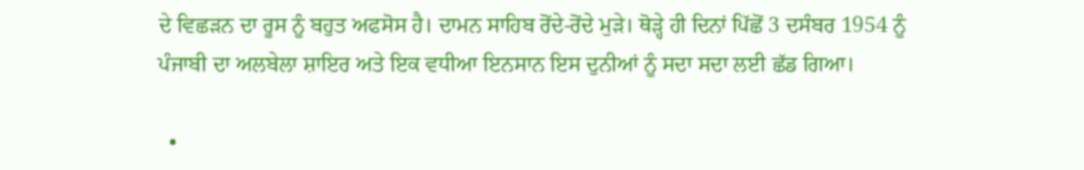ਦੇ ਵਿਛੜਨ ਦਾ ਰੂਸ ਨੂੰ ਬਹੁਤ ਅਫਸੋਸ ਹੈ। ਦਾਮਨ ਸਾਹਿਬ ਰੋਂਦੇ-ਰੋਂਦੇ ਮੁੜੇ। ਥੋੜ੍ਹੇ ਹੀ ਦਿਨਾਂ ਪਿੱਛੋਂ 3 ਦਸੰਬਰ 1954 ਨੂੰ ਪੰਜਾਬੀ ਦਾ ਅਲਬੇਲਾ ਸ਼ਾਇਰ ਅਤੇ ਇਕ ਵਧੀਆ ਇਨਸਾਨ ਇਸ ਦੁਨੀਆਂ ਨੂੰ ਸਦਾ ਸਦਾ ਲਈ ਛੱਡ ਗਿਆ।

  •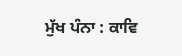ਮੁੱਖ ਪੰਨਾ : ਕਾਵਿ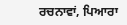ਰਚਨਾਵਾਂ, ਪਿਆਰਾ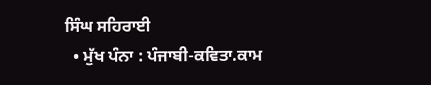ਸਿੰਘ ਸਹਿਰਾਈ
  • ਮੁੱਖ ਪੰਨਾ : ਪੰਜਾਬੀ-ਕਵਿਤਾ.ਕਾਮ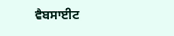ਵੈਬਸਾਈਟ